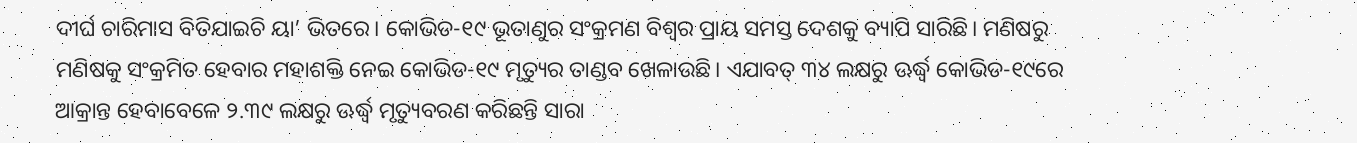ଦୀର୍ଘ ଚାରିମାସ ବିତିଯାଇଚି ୟା’ ଭିତରେ। କୋଭିଡ-୧୯ ଭୂତାଣୁର ସଂକ୍ରମଣ ବିଶ୍ୱର ପ୍ରାୟ ସମସ୍ତ ଦେଶକୁ ବ୍ୟାପି ସାରିଛି। ମଣିଷରୁ ମଣିଷକୁ ସଂକ୍ରମିତ ହେବାର ମହାଶକ୍ତି ନେଇ କୋଭିଡ-୧୯ ମୃତ୍ୟୁର ତାଣ୍ଡବ ଖେଳାଉଛି। ଏଯାବତ୍ ୩୪ ଲକ୍ଷରୁ ଊର୍ଦ୍ଧ୍ବ କୋଭିଡ-୧୯ରେ ଆକ୍ରାନ୍ତ ହେବାବେଳେ ୨.୩୯ ଲକ୍ଷରୁ ଊର୍ଦ୍ଧ୍ବ ମୃତ୍ୟୁବରଣ କରିଛନ୍ତି ସାରା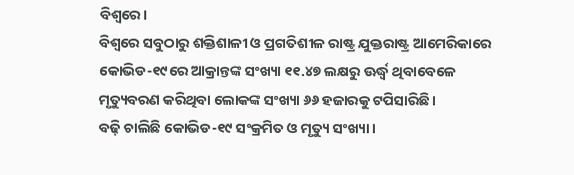ବିଶ୍ୱରେ।
ବିଶ୍ୱରେ ସବୁଠାରୁ ଶକ୍ତିଶାଳୀ ଓ ପ୍ରଗତିଶୀଳ ରାଷ୍ଟ୍ର ଯୁକ୍ତରାଷ୍ଟ୍ର ଆମେରିକାରେ କୋଭିଡ-୧୯ରେ ଆକ୍ରାନ୍ତଙ୍କ ସଂଖ୍ୟା ୧୧.୪୭ ଲକ୍ଷରୁ ଊର୍ଦ୍ଧ୍ବ ଥିବାବେଳେ ମୃତ୍ୟୁବରଣ କରିଥିବା ଲୋକଙ୍କ ସଂଖ୍ୟା ୬୬ ହଜାରକୁ ଟପିସାରିଛି।
ବଢ଼ି ଚାଲିଛି କୋଭିଡ-୧୯ ସଂକ୍ରମିତ ଓ ମୃତ୍ୟୁ ସଂଖ୍ୟା।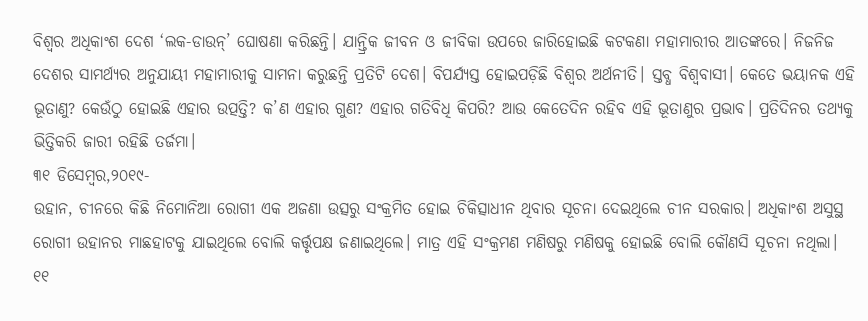ବିଶ୍ୱର ଅଧିକାଂଶ ଦେଶ ‘ଲକ-ଡାଉନ୍’ ଘୋଷଣା କରିଛନ୍ତି। ଯାନ୍ତ୍ରିକ ଜୀବନ ଓ ଜୀବିକା ଉପରେ ଜାରିହୋଇଛି କଟକଣା ମହାମାରୀର ଆତଙ୍କରେ। ନିଜନିଜ ଦେଶର ସାମର୍ଥ୍ୟର ଅନୁଯାୟୀ ମହାମାରୀକୁ ସାମନା କରୁଛନ୍ତି ପ୍ରତିଟି ଦେଶ। ବିପର୍ଯ୍ୟସ୍ତ ହୋଇପଡ଼ିଛି ବିଶ୍ୱର ଅର୍ଥନୀତି। ସ୍ତବ୍ଧ ବିଶ୍ୱବାସୀ। କେତେ ଭୟାନକ ଏହି ଭୂତାଣୁ? କେଉଁଠୁ ହୋଇଛି ଏହାର ଉତ୍ପତ୍ତି? କ’ଣ ଏହାର ଗୁଣ? ଏହାର ଗତିବିଧି କିପରି? ଆଉ କେତେଦିନ ରହିବ ଏହି ଭୂତାଣୁର ପ୍ରଭାବ। ପ୍ରତିଦିନର ତଥ୍ୟକୁ ଭିତ୍ତିକରି ଜାରୀ ରହିଛି ତର୍ଜମା।
୩୧ ଡିସେମ୍ବର,୨୦୧୯-
ଉହାନ, ଚୀନରେ କିଛି ନିମୋନିଆ ରୋଗୀ ଏକ ଅଜଣା ଉତ୍ସରୁ ସଂକ୍ରମିତ ହୋଇ ଚିକିତ୍ସାଧୀନ ଥିବାର ସୂଚନା ଦେଇଥିଲେ ଚୀନ ସରକାର। ଅଧିକାଂଶ ଅସୁସ୍ଥ ରୋଗୀ ଉହାନର ମାଛହାଟକୁ ଯାଇଥିଲେ ବୋଲି କର୍ତ୍ତୃପକ୍ଷ ଜଣାଇଥିଲେ। ମାତ୍ର ଏହି ସଂକ୍ରମଣ ମଣିଷରୁ ମଣିଷକୁ ହୋଇଛି ବୋଲି କୌଣସି ସୂଚନା ନଥିଲା।
୧୧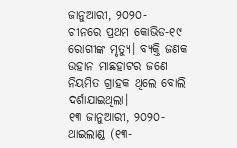ଜାନୁଆରୀ, ୨୦୨୦-
ଚୀନରେ ପ୍ରଥମ କୋଭିଡ-୧୯ ରୋଗୀଙ୍କ ମୃତ୍ୟୁ। ବ୍ୟକ୍ତି ଜଣକ ଉହାନ ମାଛହାଟର ଜଣେ ନିୟମିତ ଗ୍ରାହକ ଥିଲେ ବୋଲି ଦର୍ଶାଯାଇଥିଲା।
୧୩ ଜାନୁଆରୀ, ୨୦୨୦-
ଥାଇଲାଣ୍ଡ (୧୩-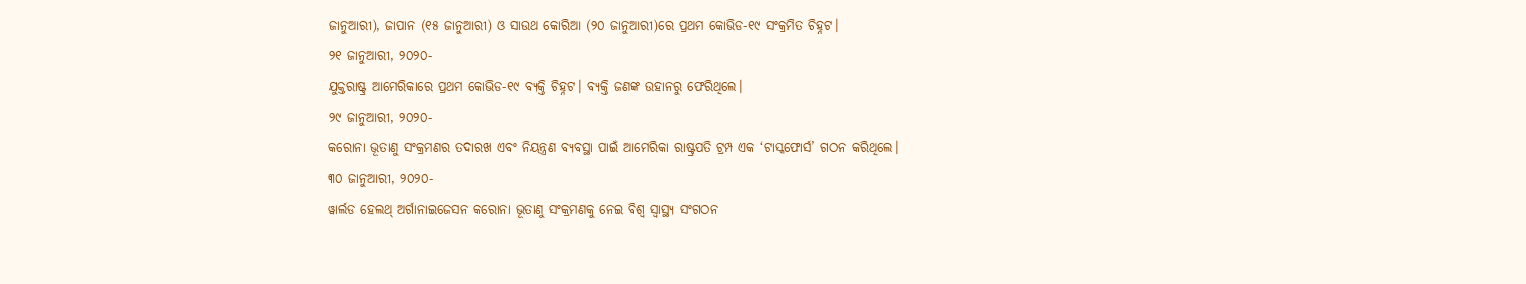ଜାନୁଆରୀ), ଜାପାନ (୧୫ ଜାନୁଆରୀ) ଓ ସାଉଥ କୋରିଆ (୨୦ ଜାନୁଆରୀ)ରେ ପ୍ରଥମ କୋଭିଡ-୧୯ ସଂକ୍ରମିତ ଚିହ୍ନଟ।
୨୧ ଜାନୁଆରୀ, ୨୦୨୦-
ଯୁକ୍ତରାଷ୍ଟ୍ର ଆମେରିକାରେ ପ୍ରଥମ କୋଭିଡ-୧୯ ବ୍ୟକ୍ତି ଚିହ୍ନଟ। ବ୍ୟକ୍ତି ଜଣଙ୍କ ଉହାନରୁ ଫେରିଥିଲେ।
୨୯ ଜାନୁଆରୀ, ୨୦୨୦-
କରୋନା ଭୂତାଣୁ ସଂକ୍ରମଣର ତଦାରଖ ଏବଂ ନିୟନ୍ତ୍ରଣ ବ୍ୟବସ୍ଥା ପାଇଁ ଆମେରିକା ରାଷ୍ଟ୍ରପତି ଟ୍ରମ୍ପ ଏକ ‘ଟାସ୍କଫୋର୍ସ’ ଗଠନ କରିଥିଲେ।
୩୦ ଜାନୁଆରୀ, ୨୦୨୦-
ୱାର୍ଲଡ ହେଲଥ୍ ଅର୍ଗାନାଇଜେସନ କରୋନା ଭୂତାଣୁ ସଂକ୍ରମଣକୁ ନେଇ ବିଶ୍ୱ ସ୍ୱାସ୍ଥ୍ୟ ସଂଗଠନ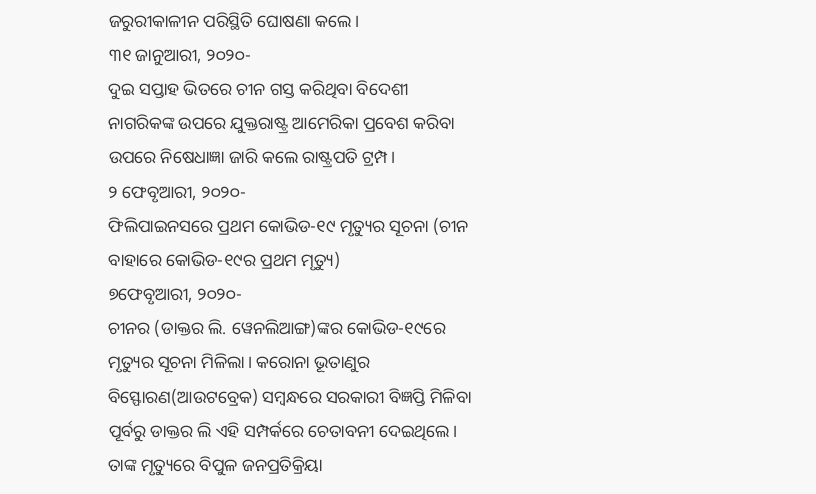ଜରୁରୀକାଳୀନ ପରିସ୍ଥିତି ଘୋଷଣା କଲେ।
୩୧ ଜାନୁଆରୀ, ୨୦୨୦-
ଦୁଇ ସପ୍ତାହ ଭିତରେ ଚୀନ ଗସ୍ତ କରିଥିବା ବିଦେଶୀ ନାଗରିକଙ୍କ ଉପରେ ଯୁକ୍ତରାଷ୍ଟ୍ର ଆମେରିକା ପ୍ରବେଶ କରିବା ଉପରେ ନିଷେଧାଜ୍ଞା ଜାରି କଲେ ରାଷ୍ଟ୍ରପତି ଟ୍ରମ୍ପ।
୨ ଫେବୃଆରୀ, ୨୦୨୦-
ଫିଲିପାଇନସରେ ପ୍ରଥମ କୋଭିଡ-୧୯ ମୃତ୍ୟୁର ସୂଚନା (ଚୀନ ବାହାରେ କୋଭିଡ-୧୯ର ପ୍ରଥମ ମୃତ୍ୟୁ)
୭ଫେବୃଆରୀ, ୨୦୨୦-
ଚୀନର (ଡାକ୍ତର ଲି. ୱେନଲିଆଙ୍ଗ)ଙ୍କର କୋଭିଡ-୧୯ରେ ମୃତ୍ୟୁର ସୂଚନା ମିଳିଲା। କରୋନା ଭୂତାଣୁର ବିସ୍ଫୋରଣ(ଆଉଟବ୍ରେକ) ସମ୍ବନ୍ଧରେ ସରକାରୀ ବିଜ୍ଞପ୍ତି ମିଳିବା ପୂର୍ବରୁ ଡାକ୍ତର ଲି ଏହି ସମ୍ପର୍କରେ ଚେତାବନୀ ଦେଇଥିଲେ। ତାଙ୍କ ମୃତ୍ୟୁରେ ବିପୁଳ ଜନପ୍ରତିକ୍ରିୟା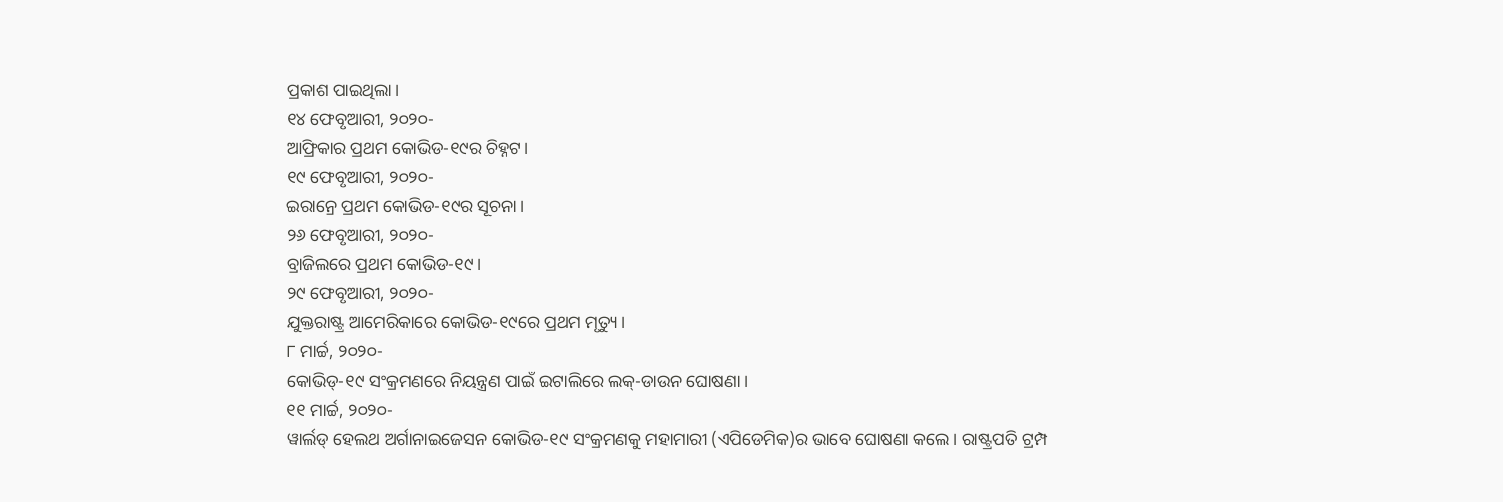ପ୍ରକାଶ ପାଇଥିଲା।
୧୪ ଫେବୃଆରୀ, ୨୦୨୦-
ଆଫ୍ରିକାର ପ୍ରଥମ କୋଭିଡ-୧୯ର ଚିହ୍ନଟ।
୧୯ ଫେବୃଆରୀ, ୨୦୨୦-
ଇରାନ୍ରେ ପ୍ରଥମ କୋଭିଡ-୧୯ର ସୂଚନା।
୨୬ ଫେବୃଆରୀ, ୨୦୨୦-
ବ୍ରାଜିଲରେ ପ୍ରଥମ କୋଭିଡ-୧୯।
୨୯ ଫେବୃଆରୀ, ୨୦୨୦-
ଯୁକ୍ତରାଷ୍ଟ୍ର ଆମେରିକାରେ କୋଭିଡ-୧୯ରେ ପ୍ରଥମ ମୃତ୍ୟୁ।
୮ ମାର୍ଚ୍ଚ, ୨୦୨୦-
କୋଭିଡ୍-୧୯ ସଂକ୍ରମଣରେ ନିୟନ୍ତ୍ରଣ ପାଇଁ ଇଟାଲିରେ ଲକ୍-ଡାଉନ ଘୋଷଣା।
୧୧ ମାର୍ଚ୍ଚ, ୨୦୨୦-
ୱାର୍ଲଡ୍ ହେଲଥ ଅର୍ଗାନାଇଜେସନ କୋଭିଡ-୧୯ ସଂକ୍ରମଣକୁ ମହାମାରୀ (ଏପିଡେମିକ)ର ଭାବେ ଘୋଷଣା କଲେ। ରାଷ୍ଟ୍ରପତି ଟ୍ରମ୍ପ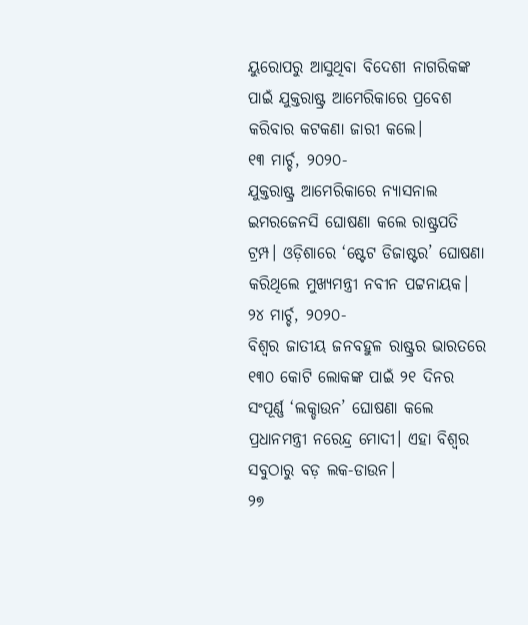ୟୁରୋପରୁ ଆସୁଥିବା ବିଦେଶୀ ନାଗରିକଙ୍କ ପାଇଁ ଯୁକ୍ତରାଷ୍ଟ୍ର ଆମେରିକାରେ ପ୍ରବେଶ କରିବାର କଟକଣା ଜାରୀ କଲେ।
୧୩ ମାର୍ଚ୍ଚ, ୨୦୨୦-
ଯୁକ୍ତରାଷ୍ଟ୍ର ଆମେରିକାରେ ନ୍ୟାସନାଲ ଇମରଜେନସି ଘୋଷଣା କଲେ ରାଷ୍ଟ୍ରପତି ଟ୍ରମ୍ପ। ଓଡ଼ିଶାରେ ‘ଷ୍ଟେଟ ଡିଜାଷ୍ଟର’ ଘୋଷଣା କରିଥିଲେ ମୁଖ୍ୟମନ୍ତ୍ରୀ ନବୀନ ପଟ୍ଟନାୟକ।
୨୪ ମାର୍ଚ୍ଚ, ୨୦୨୦-
ବିଶ୍ୱର ଜାତୀୟ ଜନବହୁଳ ରାଷ୍ଟ୍ରର ଭାରତରେ ୧୩୦ କୋଟି ଲୋକଙ୍କ ପାଇଁ ୨୧ ଦିନର ସଂପୂର୍ଣ୍ଣ ‘ଲକ୍ଡାଉନ’ ଘୋଷଣା କଲେ ପ୍ରଧାନମନ୍ତ୍ରୀ ନରେନ୍ଦ୍ର ମୋଦୀ। ଏହା ବିଶ୍ୱର ସବୁଠାରୁ ବଡ଼ ଲକ-ଡାଉନ।
୨୭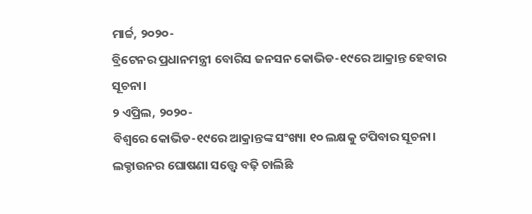ମାର୍ଚ୍ଚ, ୨୦୨୦-
ବ୍ରିଟେନର ପ୍ରଧାନମନ୍ତ୍ରୀ ବୋରିସ ଜନସନ କୋଭିଡ-୧୯ରେ ଆକ୍ରାନ୍ତ ହେବାର ସୂଚନା।
୨ ଏପ୍ରିଲ, ୨୦୨୦-
ବିଶ୍ୱରେ କୋଭିଡ-୧୯ରେ ଆକ୍ରାନ୍ତଙ୍କ ସଂଖ୍ୟା ୧୦ ଲକ୍ଷକୁ ଟପିବାର ସୂଚନା।
ଲକ୍ଡାଉନର ଘୋଷଣା ସତ୍ତ୍ୱେ ବଢ଼ି ଚାଲିଛି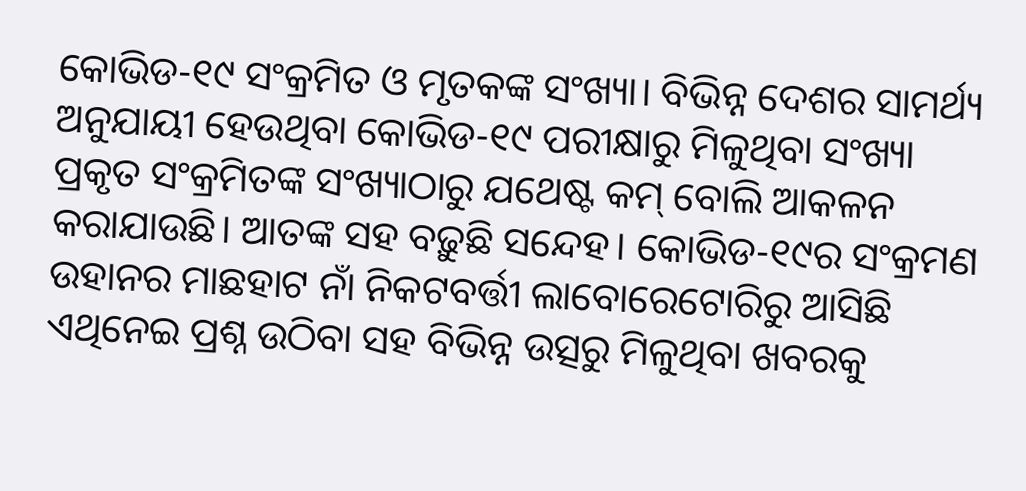କୋଭିଡ-୧୯ ସଂକ୍ରମିତ ଓ ମୃତକଙ୍କ ସଂଖ୍ୟା। ବିଭିନ୍ନ ଦେଶର ସାମର୍ଥ୍ୟ ଅନୁଯାୟୀ ହେଉଥିବା କୋଭିଡ-୧୯ ପରୀକ୍ଷାରୁ ମିଳୁଥିବା ସଂଖ୍ୟା ପ୍ରକୃତ ସଂକ୍ରମିତଙ୍କ ସଂଖ୍ୟାଠାରୁ ଯଥେଷ୍ଟ କମ୍ ବୋଲି ଆକଳନ କରାଯାଉଛି। ଆତଙ୍କ ସହ ବଢ଼ୁଛି ସନ୍ଦେହ। କୋଭିଡ-୧୯ର ସଂକ୍ରମଣ ଉହାନର ମାଛହାଟ ନାଁ ନିକଟବର୍ତ୍ତୀ ଲାବୋରେଟୋରିରୁ ଆସିଛି ଏଥିନେଇ ପ୍ରଶ୍ନ ଉଠିବା ସହ ବିଭିନ୍ନ ଉତ୍ସରୁ ମିଳୁଥିବା ଖବରକୁ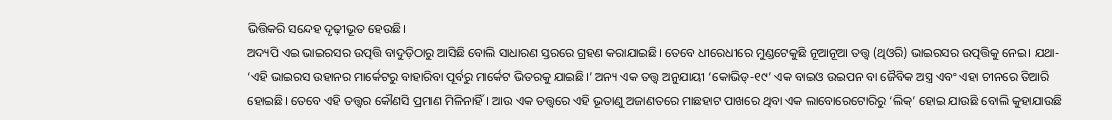ଭିତ୍ତିକରି ସନ୍ଦେହ ଦୃଢ଼ୀଭୂତ ହେଉଛି।
ଅଦ୍ୟପି ଏଇ ଭାଇରସର ଉତ୍ପତ୍ତି ବାଦୁଡ଼ିଠାରୁ ଆସିଛି ବୋଲି ସାଧାରଣ ସ୍ତରରେ ଗ୍ରହଣ କରାଯାଇଛି। ତେବେ ଧୀରେଧୀରେ ମୁଣ୍ଡଟେକୁଛି ନୂଆନୂଆ ତତ୍ତ୍ୱ (ଥିଓରି) ଭାଇରସର ଉତ୍ପତ୍ତିକୁ ନେଇ। ଯଥା- ‘ଏହି ଭାଇରସ ଉହାନର ମାର୍କେଟରୁ ବାହାରିବା ପୂର୍ବରୁ ମାର୍କେଟ ଭିତରକୁ ଯାଇଛି।’ ଅନ୍ୟ ଏକ ତତ୍ତ୍ୱ ଅନୁଯାୟୀ ‘କୋଭିଡ୍-୧୯’ ଏକ ବାଇଓ ଉଇପନ ବା ଜୈବିକ ଅସ୍ତ୍ର ଏବଂ ଏହା ଚୀନରେ ତିଆରି ହୋଇଛି। ତେବେ ଏହି ତତ୍ତ୍ୱର କୌଣସି ପ୍ରମାଣ ମିଳିନାହିଁ। ଆଉ ଏକ ତତ୍ତ୍ୱରେ ଏହି ଭୂତାଣୁ ଅଜାଣତରେ ମାଛହାଟ ପାଖରେ ଥିବା ଏକ ଲାବୋରେଟୋରିରୁ ‘ଲିକ୍’ ହୋଇ ଯାଉଛି ବୋଲି କୁହାଯାଉଛି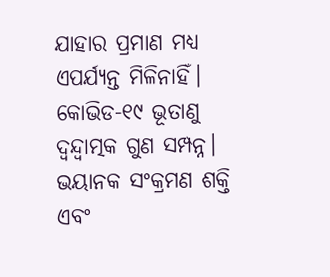ଯାହାର ପ୍ରମାଣ ମଧ୍ୟ ଏପର୍ଯ୍ୟନ୍ତ ମିଳିନାହିଁ। କୋଭିଡ-୧୯ ଭୂତାଣୁ ଦ୍ୱନ୍ଦ୍ୱାତ୍ମକ ଗୁଣ ସମ୍ପନ୍ନ। ଭୟାନକ ସଂକ୍ରମଣ ଶକ୍ତି ଏବଂ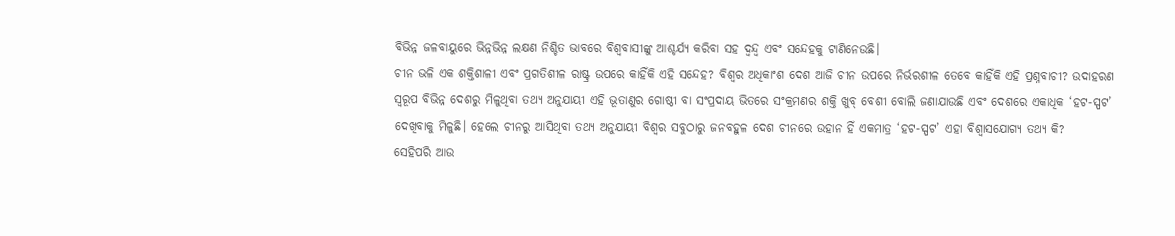ବିଭିନ୍ନ ଜଳବାୟୁରେ ଭିନ୍ନଭିନ୍ନ ଲକ୍ଷଣ ନିଶ୍ଚିତ ଭାବରେ ବିଶ୍ୱବାସୀଙ୍କୁ ଆଶ୍ଚର୍ଯ୍ୟ କରିବା ସହ ଦ୍ୱନ୍ଦ୍ୱ ଏବଂ ସନ୍ଦେହକୁ ଟାଣିନେଉଛି।
ଚୀନ ଭଳି ଏକ ଶକ୍ତିଶାଳୀ ଏବଂ ପ୍ରଗତିଶୀଳ ରାଷ୍ଟ୍ର ଉପରେ କାହିଁକି ଏହି ସନ୍ଦେହ? ବିଶ୍ୱର ଅଧିକାଂଶ ଦେଶ ଆଜି ଚୀନ ଉପରେ ନିର୍ଭରଶୀଳ ତେବେ କାହିଁକି ଏହି ପ୍ରଶ୍ନବାଚୀ? ଉଦାହରଣ ସ୍ୱରୂପ ବିଭିନ୍ନ ଦେଶରୁ ମିଳୁଥିବା ତଥ୍ୟ ଅନୁଯାୟୀ ଏହି ଭୂତାଣୁର ଗୋଷ୍ଠୀ ବା ସଂପ୍ରଦାୟ ଭିତରେ ସଂକ୍ରମଣର ଶକ୍ତି ଖୁବ୍ ବେଶୀ ବୋଲି ଜଣାଯାଉଛି ଏବଂ ଦେଶରେ ଏକାଧିକ ‘ହଟ-ସ୍ପଟ’ ଦେଖିବାକୁ ମିଳୁଛି। ହେଲେ ଚୀନରୁ ଆସିଥିବା ତଥ୍ୟ ଅନୁଯାୟୀ ବିଶ୍ୱର ସବୁଠାରୁ ଜନବହୁଳ ଦେଶ ଚୀନରେ ଉହାନ ହିଁ ଏକମାତ୍ର ‘ହଟ-ସ୍ପଟ’ ଏହା ବିଶ୍ୱାସଯୋଗ୍ୟ ତଥ୍ୟ କି?
ସେହିପରି ଆଉ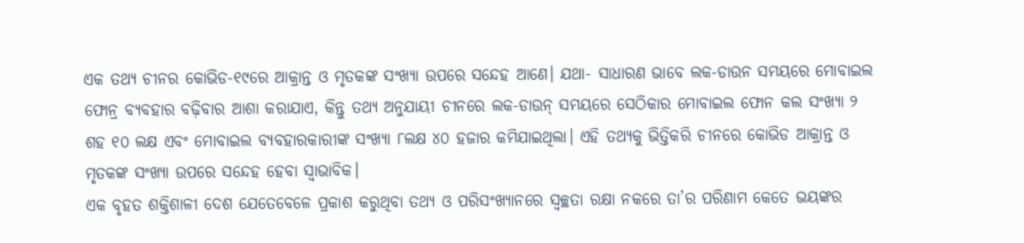ଏକ ତଥ୍ୟ ଚୀନର କୋଭିଡ-୧୯ରେ ଆକ୍ରାନ୍ତ ଓ ମୃତକଙ୍କ ସଂଖ୍ୟା ଉପରେ ସନ୍ଦେହ ଆଣେ। ଯଥା- ସାଧାରଣ ଭାବେ ଲକ-ଡାଉନ ସମୟରେ ମୋବାଇଲ ଫୋନ୍ର ବ୍ୟବହାର ବଢ଼ିବାର ଆଶା କରାଯାଏ, କିନ୍ତୁ ତଥ୍ୟ ଅନୁଯାୟୀ ଚୀନରେ ଲକ-ଡାଉନ୍ ସମୟରେ ସେଠିକାର ମୋବାଇଲ ଫୋନ କଲ ସଂଖ୍ୟା ୨ ଶହ ୧୦ ଲକ୍ଷ ଏବଂ ମୋବାଇଲ ବ୍ୟବହାରକାରୀଙ୍କ ସଂଖ୍ୟା ୮ଲକ୍ଷ ୪୦ ହଜାର କମିଯାଇଥିଲା। ଏହି ତଥ୍ୟକୁ ଭିତ୍ତିକରି ଚୀନରେ କୋଭିଡ ଆକ୍ରାନ୍ତ ଓ ମୃତକଙ୍କ ସଂଖ୍ୟା ଉପରେ ସନ୍ଦେହ ହେବା ସ୍ୱାଭାବିକ।
ଏକ ବୃହତ ଶକ୍ତିଶାଳୀ ଦେଶ ଯେତେବେଳେ ପ୍ରକାଶ କରୁଥିବା ତଥ୍ୟ ଓ ପରିସଂଖ୍ୟାନରେ ସ୍ୱଚ୍ଛତା ରକ୍ଷା ନକରେ ତା’ର ପରିଣାମ କେତେ ଭୟଙ୍କର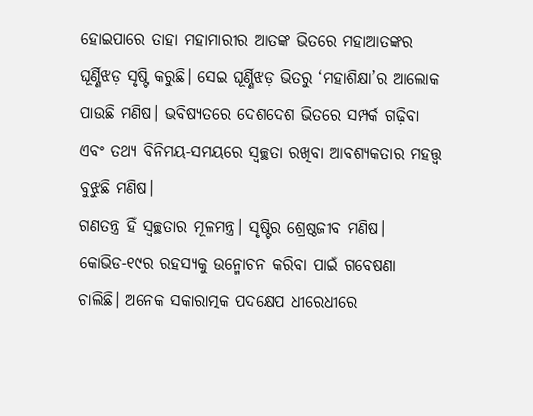ହୋଇପାରେ ତାହା ମହାମାରୀର ଆତଙ୍କ ଭିତରେ ମହାଆତଙ୍କର ଘୂର୍ଣ୍ଣିଝଡ଼ ସୃଷ୍ଟି କରୁଛି। ସେଇ ଘୂର୍ଣ୍ଣିଝଡ଼ ଭିତରୁ ‘ମହାଶିକ୍ଷା’ର ଆଲୋକ ପାଉଛି ମଣିଷ। ଭବିଷ୍ୟତରେ ଦେଶଦେଶ ଭିତରେ ସମ୍ପର୍କ ଗଢ଼ିବା ଏବଂ ତଥ୍ୟ ବିନିମୟ-ସମୟରେ ସ୍ୱଚ୍ଛତା ରଖିବା ଆବଶ୍ୟକତାର ମହତ୍ତ୍ୱ ବୁଝୁଛି ମଣିଷ।
ଗଣତନ୍ତ୍ର ହିଁ ସ୍ୱଚ୍ଛତାର ମୂଳମନ୍ତ୍ର। ସୃଷ୍ଟିର ଶ୍ରେଷ୍ଠଜୀବ ମଣିଷ। କୋଭିଡ-୧୯ର ରହସ୍ୟକୁ ଉନ୍ମୋଚନ କରିବା ପାଇଁ ଗବେଷଣା ଚାଲିଛି। ଅନେକ ସକାରାତ୍ମକ ପଦକ୍ଷେପ ଧୀରେଧୀରେ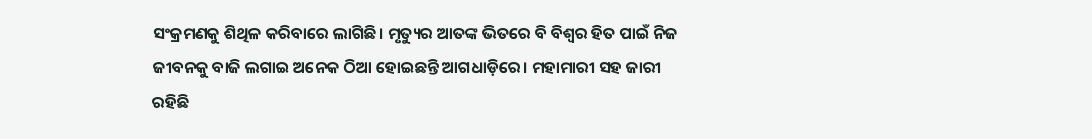ସଂକ୍ରମଣକୁ ଶିଥିଳ କରିବାରେ ଲାଗିଛି। ମୃତ୍ୟୁର ଆତଙ୍କ ଭିତରେ ବି ବିଶ୍ୱର ହିତ ପାଇଁ ନିଜ ଜୀବନକୁ ବାଜି ଲଗାଇ ଅନେକ ଠିଆ ହୋଇଛନ୍ତି ଆଗଧାଡ଼ିରେ। ମହାମାରୀ ସହ ଜାରୀ ରହିଛି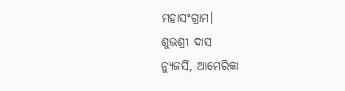ମହାସଂଗ୍ରାମ।
ଶୁଭଶ୍ରୀ ଦାସ
ନ୍ୟୁଜର୍ସି, ଆମେରିକା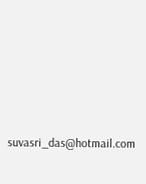suvasri_das@hotmail.com